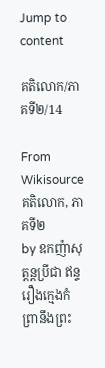Jump to content

គតិលោក/ភាគទី២/14

From Wikisource
គតិលោក, ភាគទី២
by ឧកញ៉ាសុត្តន្ដប្រីជា ឥន្ទ
រឿងក្មេងកំព្រានឹងព្រះ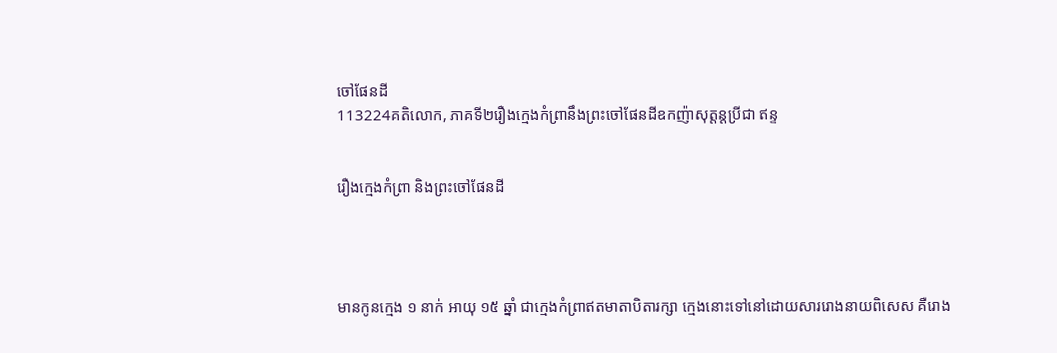ចៅផែនដី
113224គតិលោក, ភាគទី២រឿងក្មេងកំព្រានឹងព្រះចៅផែនដីឧកញ៉ាសុត្តន្ដប្រីជា ឥន្ទ


រឿងក្មេងកំព្រា និងព្រះចៅផែនដី




មានកូនក្មេង ១ នាក់ អាយុ ១៥ ឆ្នាំ ជាក្មេងកំព្រាឥតមាតាបិតារក្សា ក្មេងនោះទៅនៅដោយសាររោងនាយពិសេស គឺរោង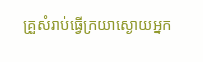គ្រួសំរាប់ធ្វើក្រយាស្ងោយអ្នក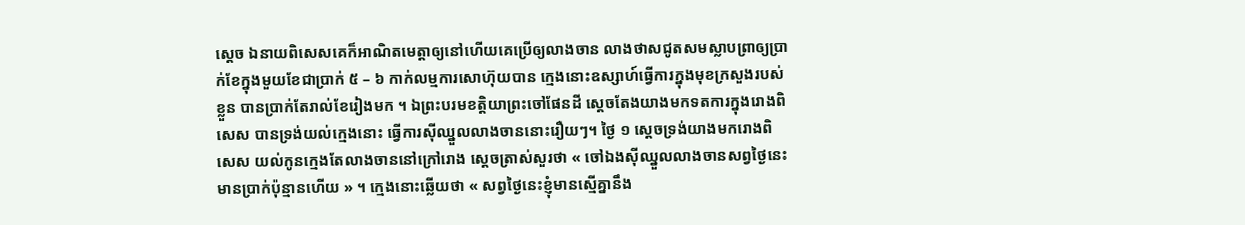ស្ដេច ឯនាយពិសេសគេក៏អាណិតមេត្តាឲ្យនៅហើយគេប្រើឲ្យលាងចាន លាងថាសជូតសមស្លាបព្រាឲ្យប្រាក់ខែក្នុងមួយខែជាប្រាក់ ៥ – ៦ កាក់លម្មការសោហ៊ុយបាន ក្មេងនោះឧស្សាហ៍ធ្វើការក្នុងមុខក្រសួងរបស់ខ្លួន បានប្រាក់តែរាល់ខែរៀងមក ។ ឯព្រះបរមខត្តិយាព្រះចៅផែនដី ស្ដេចតែងយាងមកទតការក្នុងរោងពិសេស បានទ្រង់យល់ក្មេងនោះ ធ្វើការស៊ីឈ្នួលលាងចាននោះរឿយៗ។ ថ្ងៃ ១ ស្ដេចទ្រង់យាងមករោងពិសេស យល់កូនក្មេងតែលាងចាននៅក្រៅរោង ស្ដេចត្រាស់សួរថា « ចៅឯងស៊ីឈ្នួលលាងចានសព្វថ្ងៃនេះមានប្រាក់ប៉ុន្មានហើយ » ។ ក្មេងនោះឆ្លើយថា « សព្វថ្ងៃនេះខ្ញុំមានស្មើគ្នានឹង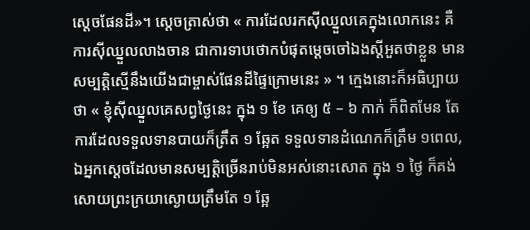ស្ដេចផែនដី»។ ស្ដេចត្រាស់ថា « ការដែលរកស៊ីឈ្នួលគេក្នុងលោកនេះ គឺការស៊ីឈ្នួលលាងចាន ជាការទាបថោកបំផុតម្ដេចចៅឯងស្ដីអួតថាខ្លួន មានសម្បត្តិស្មើនឹងយើងជាម្ចាស់ផែនដីផ្ទៃក្រោមនេះ » ។ ក្មេងនោះក៏អធិប្បាយថា « ខ្ញុំស៊ីឈ្នួលគេសព្វថ្ងៃនេះ ក្នុង ១ ខែ គេឲ្យ ៥ – ៦ កាក់ ក៏ពិតមែន តែការដែលទទួលទានបាយក៏ត្រឹត ១ ឆ្អែត ទទួលទានដំណេកក៏ត្រឹម ១ពេល, ឯអ្នកស្ដេចដែលមានសម្បត្តិច្រើនរាប់មិនអស់នោះសោត ក្នុង ១ ថ្ងៃ ក៏គង់សោយព្រះក្រយាស្ងោយត្រឹមតែ ១ ឆ្អែ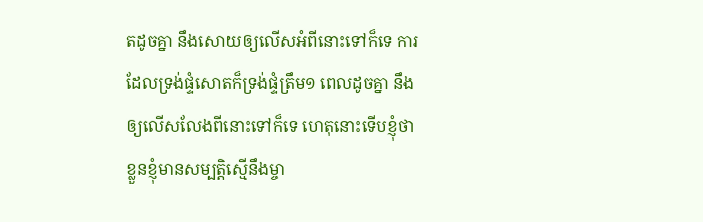តដូចគ្នា នឹងសោយឲ្យលើសអំពីនោះទៅក៏ទេ ការដែលទ្រង់ផ្ទំសោតក៏ទ្រង់ផ្ទំត្រឹម១ ពេលដូចគ្នា នឹងឲ្យលើសលែងពីនោះទៅក៏ទេ ហេតុនោះទើបខ្ញុំថា ខ្លួនខ្ញុំមានសម្បត្តិស្មើនឹងម្ចា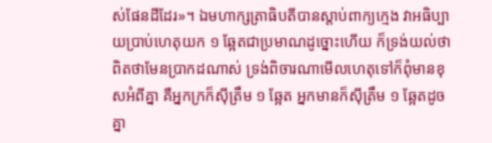ស់ផែនដីដែរ»។ ឯមហាក្សត្រាធិបតីបានស្ដាប់ពាក្យក្មេង វាអធិប្បាយប្រាប់ហេតុយក ១ ឆ្អែតជាប្រមាណដូច្នោះហើយ ក៏ទ្រង់យល់ថាពិតថាមែនប្រាកដណាស់ ទ្រង់ពិចារណាមើលហេតុទៅក៏ពុំមានខុសអំពីគ្នា គឺអ្នកក្រក៏ស៊ីត្រឹម ១ ឆ្អែត អ្នកមានក៏ស៊ីត្រឹម ១ ឆ្អែតដូចគ្នា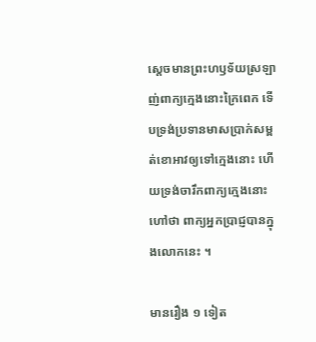ស្ដេចមានព្រះហឫទ័យស្រឡាញ់ពាក្យក្មេងនោះក្រៃពេក ទើបទ្រង់ប្រទានមាសប្រាក់សម្ពត់ខោអាវឲ្យទៅក្មេងនោះ ហើយទ្រង់ចារឹកពាក្យក្មេងនោះ ហៅថា ពាក្យអ្នកប្រាជ្ញបានក្នុងលោកនេះ ។

មានរឿង ១ ទៀត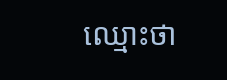ឈ្មោះថា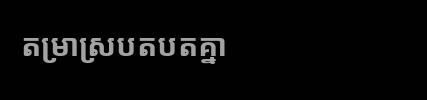តម្រាស្របតបតគ្នា